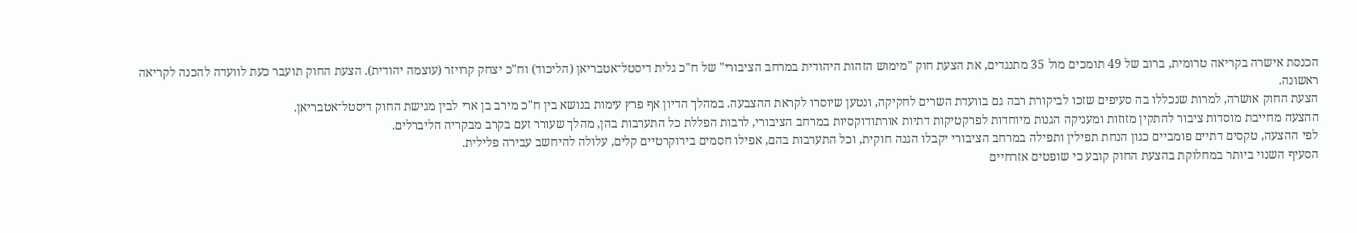הכנסת אישרה בקריאה טרומית, ברוב של 49 תומכים מול 35 מתנגדים, את הצעת חוק "מימוש הזהות היהודית במרחב הציבורי" של ח"כ גלית דיסטל־אטבריאן (הליכוד) וח"כ יצחק קרויזר (עוצמה יהודית). הצעת החוק תועבר כעת לוועדה להכנה לקריאה ראשונה.
הצעת החוק אושרה, למרות שנכללו בה סעיפים שזכו לביקורת רבה גם בוועדת השרים לחקיקה, ונטען שיוסרו לקראת ההצבעה. במהלך הדיון אף פרץ עימות בנושא בין ח"כ מירב בן ארי לבין מגישת החוק דיסטל־אטבריאן.
ההצעה מחייבת מוסדות ציבור להתקין מזוזות ומעניקה הגנות מיוחדות לפרקטיקות דתיות אורתודוקסיות במרחב הציבורי, לרבות הפללת כל התערבות בהן, מהלך שעורר זעם בקרב מבקריה הליברלים.
לפי ההצעה, טקסים דתיים פומביים כגון הנחת תפילין ותפילה במרחב הציבורי יקבלו הגנה חוקית, וכל התערבות בהם, אפילו חסמים בירוקרטיים קלים, עלולה להיחשב עבירה פלילית.
הסעיף השנוי ביותר במחלוקת בהצעת החוק קובע כי שופטים אזרחיים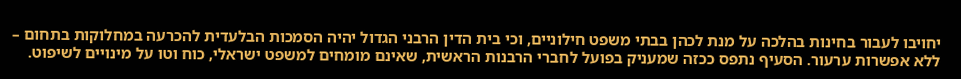יחויבו לעבור בחינות בהלכה על מנת לכהן בבתי משפט חילוניים, וכי בית הדין הרבני הגדול יהיה הסמכות הבלעדית להכרעה במחלוקות בתחום – ללא אפשרות ערעור. הסעיף נתפס ככזה שמעניק בפועל לחברי הרבנות הראשית, שאינם מומחים למשפט ישראלי, כוח וטו על מינויים לשיפוט.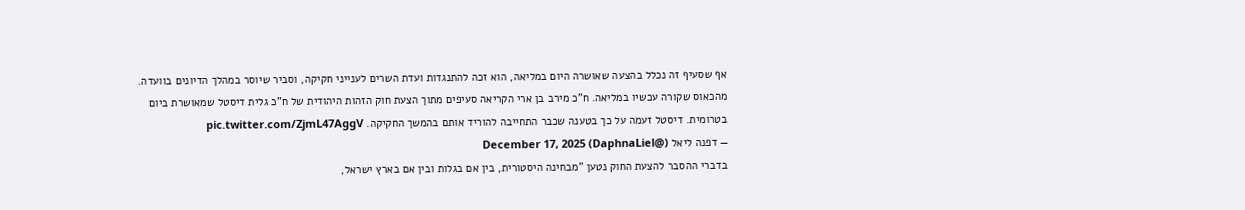אף שסעיף זה נכלל בהצעה שאושרה היום במליאה, הוא זכה להתנגדות ועדת השרים לענייני חקיקה, וסביר שיוסר במהלך הדיונים בוועדה.
מהכאוס שקורה עכשיו במליאה. ח"כ מירב בן ארי הקריאה סעיפים מתוך הצעת חוק הזהות היהודית של ח"כ גלית דיסטל שמאושרת ביום בטרומית. דיסטל זעמה על כך בטענה שכבר התחייבה להוריד אותם בהמשך החקיקה. pic.twitter.com/ZjmL47AggV
— דפנה ליאל (@DaphnaLiel) December 17, 2025
בדברי ההסבר להצעת החוק נטען "מבחינה היסטורית, בין אם בגלות ובין אם בארץ ישראל,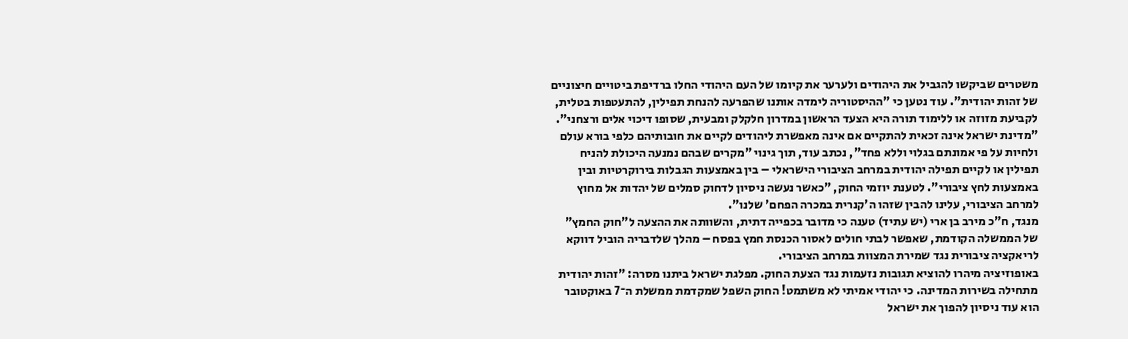משטרים שביקשו להגביל את היהודים ולערער את קיומו של העם היהודי החלו ברדיפת ביטויים חיצוניים של זהות יהודית". עוד נטען כי "ההיסטוריה לימדה אותנו שהפרעה להנחת תפילין, להתעטפות בטלית, לקביעת מזוזה או ללימוד תורה היא הצעד הראשון במדרון חלקלק ומבעית, שסופו דיכוי אלים ורצחני".
"מדינת ישראל אינה זכאית להתקיים אם אינה מאפשרת ליהודים לקיים את חובותיהם כלפי בורא עולם ולחיות על פי אמונתם בגלוי וללא פחד", נכתב עוד, תוך גינוי "מקרים שבהם נמנעה היכולת להניח תפילין או לקיים תפילה יהודית במרחב הציבורי הישראלי – בין באמצעות הגבלות בירוקרטיות ובין באמצעות לחץ ציבורי". לטענת יוזמי החוק, "כאשר נעשה ניסיון לדחוק סמלים של יהדות אל מחוץ למרחב הציבורי, עלינו להבין שזהו ה'קנרית במכרה הפחם' שלנו".
מנגד, ח"כ מירב בן ארי (יש עתיד) טענה כי מדובר בכפייה דתית, והשוותה את ההצעה ל"חוק החמץ" של הממשלה הקודמת, שאפשר לבתי חולים לאסור הכנסת חמץ בפסח – מהלך שלדבריה הוביל דווקא לריאקציה ציבורית נגד שמירת המצוות במרחב הציבורי.
באופוזיציה מיהרו להוציא תגובות נזעמות נגד הצעת החוק. מפלגת ישראל ביתנו מסרה: "זהות יהודית מתחילה בשירות המדינה. כי יהודי אמיתי לא משתמט! החוק השפל שמקדמת ממשלת ה־7 באוקטובר הוא עוד ניסיון להפוך את ישראל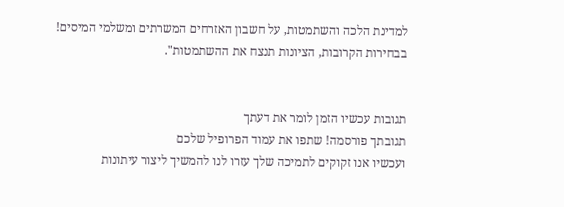למדינת הלכה והשתמטות, על חשבון האזרחים המשרתים ומשלמי המיסים! בבחירות הקרובות, הציונות תנצח את ההשתמטות".


תגובות עכשיו הזמן לומר את דעתך
תגובתך פורסמה! שתפו את עמוד הפרופיל שלכם
ועכשיו אנו זקוקים לתמיכה שלך עזרו לנו להמשיך ליצור עיתונות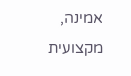אמינה, מקצועית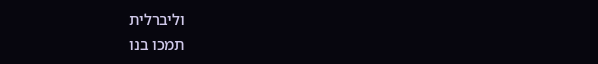וליברלית
תמכו בנו